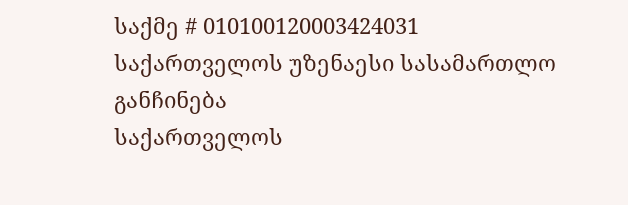საქმე # 010100120003424031
საქართველოს უზენაესი სასამართლო
განჩინება
საქართველოს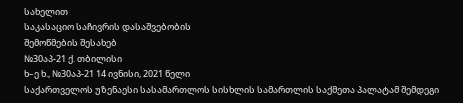სახელით
საკასაციო საჩივრის დასაშვებობის
შემოწმების შესახებ
№30აპ-21 ქ. თბილისი
ხ–ე ხ., №30აპ-21 14 ივნისი, 2021 წელი
საქართველოს უზენაესი სასამართლოს სისხლის სამართლის საქმეთა პალატამ შემდეგი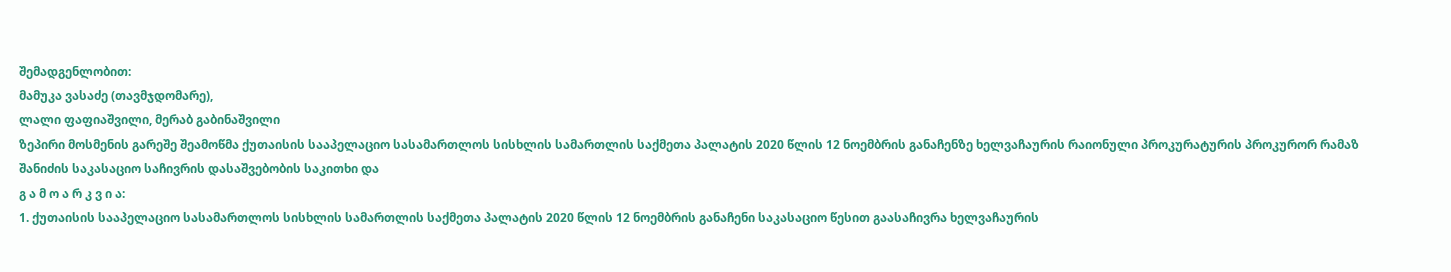შემადგენლობით:
მამუკა ვასაძე (თავმჯდომარე),
ლალი ფაფიაშვილი, მერაბ გაბინაშვილი
ზეპირი მოსმენის გარეშე შეამოწმა ქუთაისის სააპელაციო სასამართლოს სისხლის სამართლის საქმეთა პალატის 2020 წლის 12 ნოემბრის განაჩენზე ხელვაჩაურის რაიონული პროკურატურის პროკურორ რამაზ შანიძის საკასაციო საჩივრის დასაშვებობის საკითხი და
გ ა მ ო ა რ კ ვ ი ა:
1. ქუთაისის სააპელაციო სასამართლოს სისხლის სამართლის საქმეთა პალატის 2020 წლის 12 ნოემბრის განაჩენი საკასაციო წესით გაასაჩივრა ხელვაჩაურის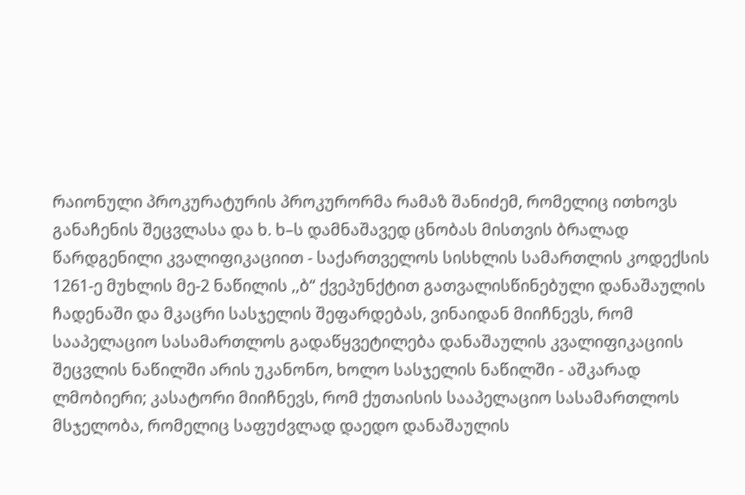რაიონული პროკურატურის პროკურორმა რამაზ შანიძემ, რომელიც ითხოვს განაჩენის შეცვლასა და ხ. ხ–ს დამნაშავედ ცნობას მისთვის ბრალად წარდგენილი კვალიფიკაციით - საქართველოს სისხლის სამართლის კოდექსის 1261-ე მუხლის მე-2 ნაწილის ,,ბ“ ქვეპუნქტით გათვალისწინებული დანაშაულის ჩადენაში და მკაცრი სასჯელის შეფარდებას, ვინაიდან მიიჩნევს, რომ სააპელაციო სასამართლოს გადაწყვეტილება დანაშაულის კვალიფიკაციის შეცვლის ნაწილში არის უკანონო, ხოლო სასჯელის ნაწილში - აშკარად ლმობიერი; კასატორი მიიჩნევს, რომ ქუთაისის სააპელაციო სასამართლოს მსჯელობა, რომელიც საფუძვლად დაედო დანაშაულის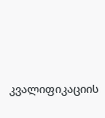კვალიფიკაციის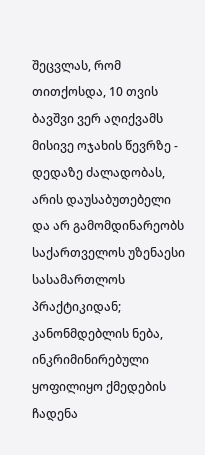შეცვლას, რომ თითქოსდა, 10 თვის ბავშვი ვერ აღიქვამს მისივე ოჯახის წევრზე - დედაზე ძალადობას, არის დაუსაბუთებელი და არ გამომდინარეობს საქართველოს უზენაესი სასამართლოს პრაქტიკიდან; კანონმდებლის ნება, ინკრიმინირებული ყოფილიყო ქმედების ჩადენა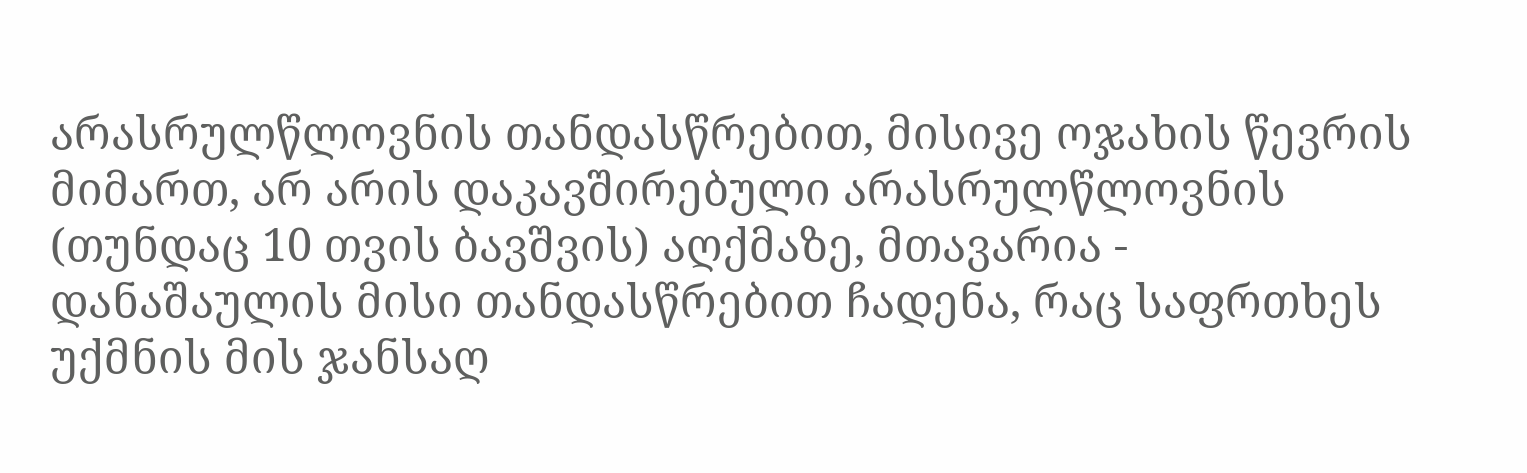არასრულწლოვნის თანდასწრებით, მისივე ოჯახის წევრის მიმართ, არ არის დაკავშირებული არასრულწლოვნის (თუნდაც 10 თვის ბავშვის) აღქმაზე, მთავარია - დანაშაულის მისი თანდასწრებით ჩადენა, რაც საფრთხეს უქმნის მის ჯანსაღ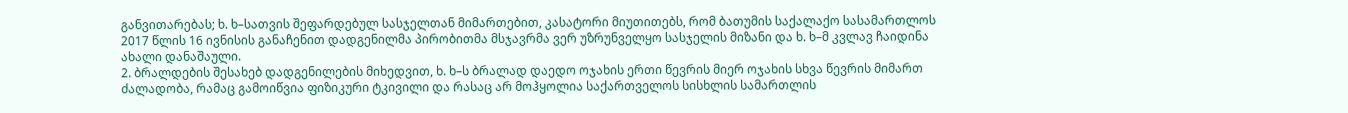განვითარებას; ხ. ხ–სათვის შეფარდებულ სასჯელთან მიმართებით, კასატორი მიუთითებს, რომ ბათუმის საქალაქო სასამართლოს 2017 წლის 16 ივნისის განაჩენით დადგენილმა პირობითმა მსჯავრმა ვერ უზრუნველყო სასჯელის მიზანი და ხ. ხ–მ კვლავ ჩაიდინა ახალი დანაშაული.
2. ბრალდების შესახებ დადგენილების მიხედვით, ხ. ხ–ს ბრალად დაედო ოჯახის ერთი წევრის მიერ ოჯახის სხვა წევრის მიმართ ძალადობა, რამაც გამოიწვია ფიზიკური ტკივილი და რასაც არ მოჰყოლია საქართველოს სისხლის სამართლის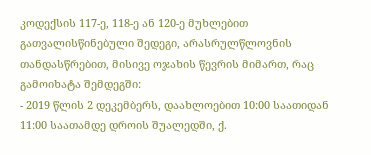კოდექსის 117-ე, 118-ე ან 120-ე მუხლებით გათვალისწინებული შედეგი, არასრულწლოვნის თანდასწრებით, მისივე ოჯახის წევრის მიმართ, რაც გამოიხატა შემდეგში:
- 2019 წლის 2 დეკემბერს, დაახლოებით 10:00 საათიდან 11:00 საათამდე დროის შუალედში, ქ.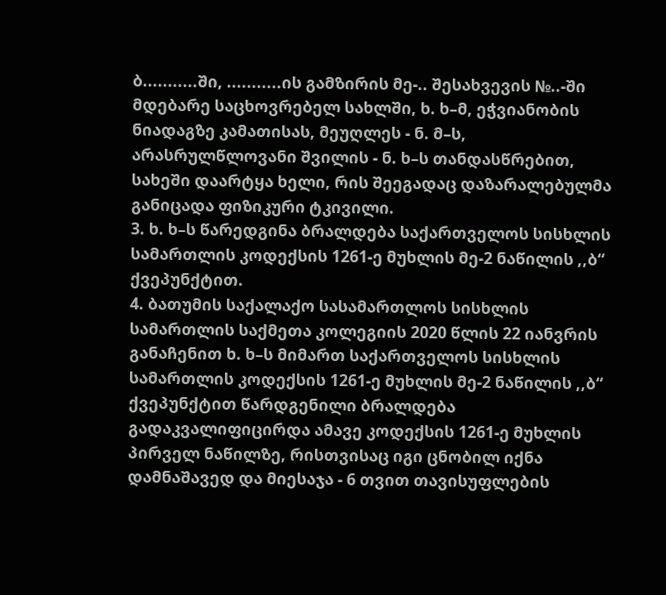ბ...........ში, ...........ის გამზირის მე-.. შესახვევის №..-ში მდებარე საცხოვრებელ სახლში, ხ. ხ–მ, ეჭვიანობის ნიადაგზე კამათისას, მეუღლეს - ნ. მ–ს, არასრულწლოვანი შვილის - ნ. ხ–ს თანდასწრებით, სახეში დაარტყა ხელი, რის შეეგადაც დაზარალებულმა განიცადა ფიზიკური ტკივილი.
3. ხ. ხ–ს წარედგინა ბრალდება საქართველოს სისხლის სამართლის კოდექსის 1261-ე მუხლის მე-2 ნაწილის ,,ბ“ ქვეპუნქტით.
4. ბათუმის საქალაქო სასამართლოს სისხლის სამართლის საქმეთა კოლეგიის 2020 წლის 22 იანვრის განაჩენით ხ. ხ–ს მიმართ საქართველოს სისხლის სამართლის კოდექსის 1261-ე მუხლის მე-2 ნაწილის ,,ბ“ ქვეპუნქტით წარდგენილი ბრალდება გადაკვალიფიცირდა ამავე კოდექსის 1261-ე მუხლის პირველ ნაწილზე, რისთვისაც იგი ცნობილ იქნა დამნაშავედ და მიესაჯა - 6 თვით თავისუფლების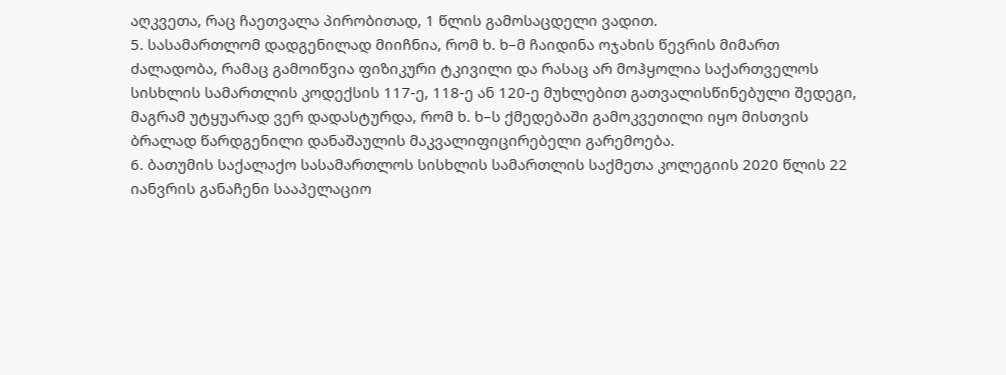აღკვეთა, რაც ჩაეთვალა პირობითად, 1 წლის გამოსაცდელი ვადით.
5. სასამართლომ დადგენილად მიიჩნია, რომ ხ. ხ–მ ჩაიდინა ოჯახის წევრის მიმართ ძალადობა, რამაც გამოიწვია ფიზიკური ტკივილი და რასაც არ მოჰყოლია საქართველოს სისხლის სამართლის კოდექსის 117-ე, 118-ე ან 120-ე მუხლებით გათვალისწინებული შედეგი, მაგრამ უტყუარად ვერ დადასტურდა, რომ ხ. ხ–ს ქმედებაში გამოკვეთილი იყო მისთვის ბრალად წარდგენილი დანაშაულის მაკვალიფიცირებელი გარემოება.
6. ბათუმის საქალაქო სასამართლოს სისხლის სამართლის საქმეთა კოლეგიის 2020 წლის 22 იანვრის განაჩენი სააპელაციო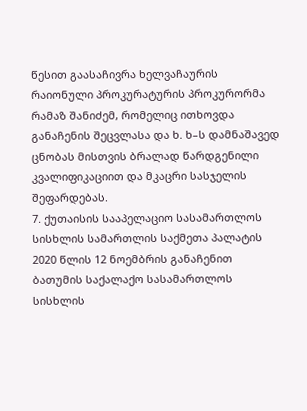წესით გაასაჩივრა ხელვაჩაურის რაიონული პროკურატურის პროკურორმა რამაზ შანიძემ, რომელიც ითხოვდა განაჩენის შეცვლასა და ხ. ხ–ს დამნაშავედ ცნობას მისთვის ბრალად წარდგენილი კვალიფიკაციით და მკაცრი სასჯელის შეფარდებას.
7. ქუთაისის სააპელაციო სასამართლოს სისხლის სამართლის საქმეთა პალატის 2020 წლის 12 ნოემბრის განაჩენით ბათუმის საქალაქო სასამართლოს სისხლის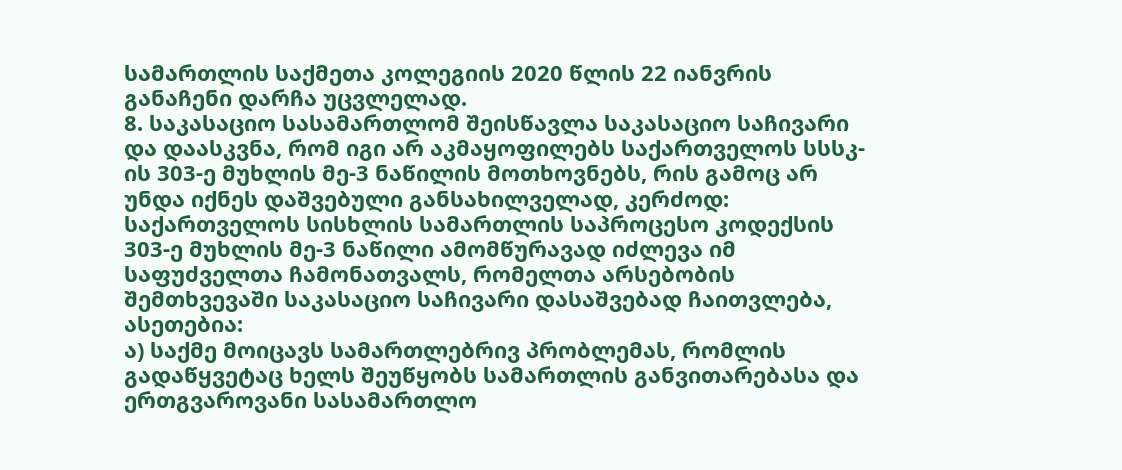სამართლის საქმეთა კოლეგიის 2020 წლის 22 იანვრის განაჩენი დარჩა უცვლელად.
8. საკასაციო სასამართლომ შეისწავლა საკასაციო საჩივარი და დაასკვნა, რომ იგი არ აკმაყოფილებს საქართველოს სსსკ-ის 303-ე მუხლის მე-3 ნაწილის მოთხოვნებს, რის გამოც არ უნდა იქნეს დაშვებული განსახილველად, კერძოდ: საქართველოს სისხლის სამართლის საპროცესო კოდექსის 303-ე მუხლის მე-3 ნაწილი ამომწურავად იძლევა იმ საფუძველთა ჩამონათვალს, რომელთა არსებობის შემთხვევაში საკასაციო საჩივარი დასაშვებად ჩაითვლება, ასეთებია:
ა) საქმე მოიცავს სამართლებრივ პრობლემას, რომლის გადაწყვეტაც ხელს შეუწყობს სამართლის განვითარებასა და ერთგვაროვანი სასამართლო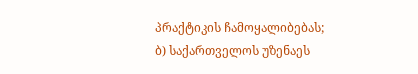პრაქტიკის ჩამოყალიბებას;
ბ) საქართველოს უზენაეს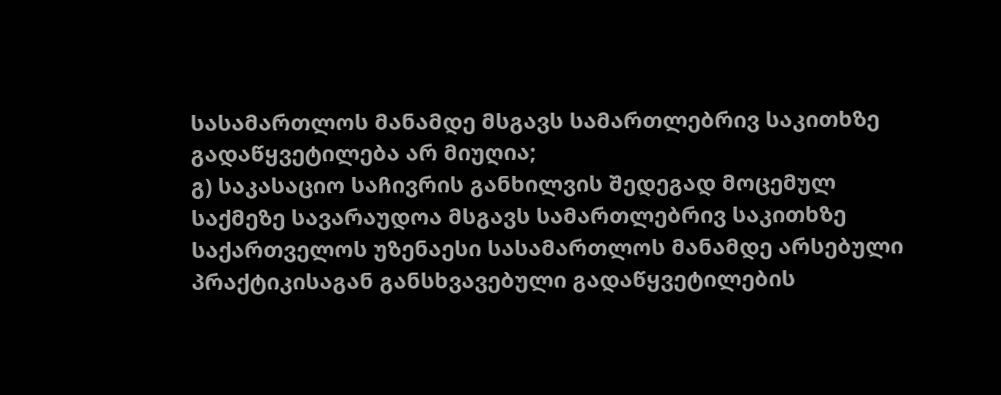სასამართლოს მანამდე მსგავს სამართლებრივ საკითხზე გადაწყვეტილება არ მიუღია;
გ) საკასაციო საჩივრის განხილვის შედეგად მოცემულ საქმეზე სავარაუდოა მსგავს სამართლებრივ საკითხზე საქართველოს უზენაესი სასამართლოს მანამდე არსებული პრაქტიკისაგან განსხვავებული გადაწყვეტილების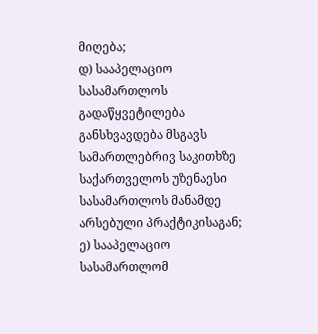მიღება;
დ) სააპელაციო სასამართლოს გადაწყვეტილება განსხვავდება მსგავს სამართლებრივ საკითხზე საქართველოს უზენაესი სასამართლოს მანამდე არსებული პრაქტიკისაგან;
ე) სააპელაციო სასამართლომ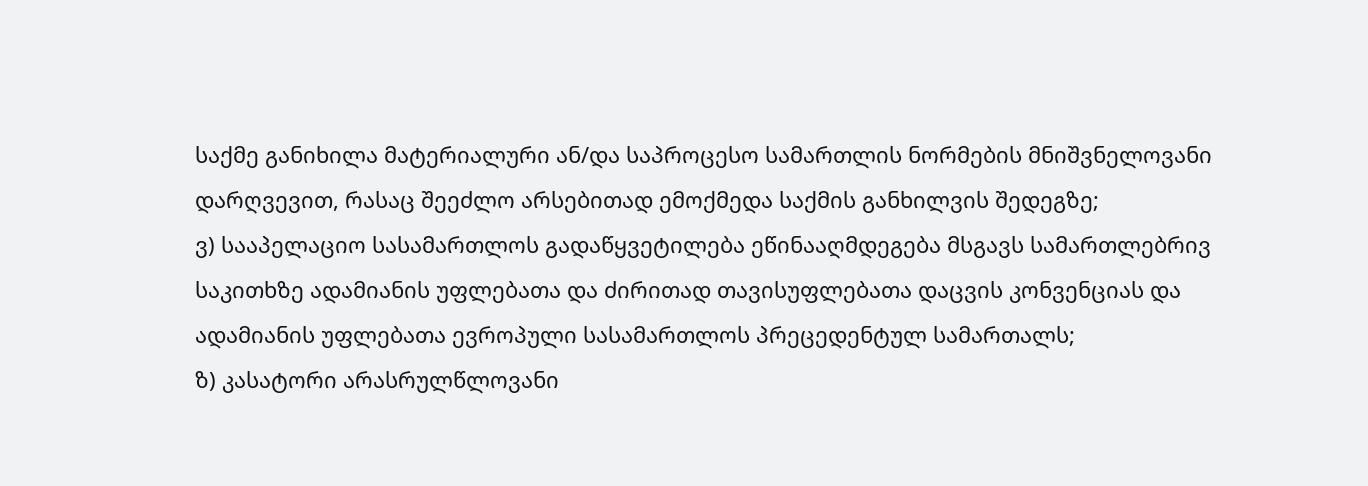საქმე განიხილა მატერიალური ან/და საპროცესო სამართლის ნორმების მნიშვნელოვანი დარღვევით, რასაც შეეძლო არსებითად ემოქმედა საქმის განხილვის შედეგზე;
ვ) სააპელაციო სასამართლოს გადაწყვეტილება ეწინააღმდეგება მსგავს სამართლებრივ საკითხზე ადამიანის უფლებათა და ძირითად თავისუფლებათა დაცვის კონვენციას და ადამიანის უფლებათა ევროპული სასამართლოს პრეცედენტულ სამართალს;
ზ) კასატორი არასრულწლოვანი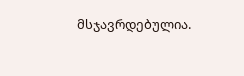მსჯავრდებულია.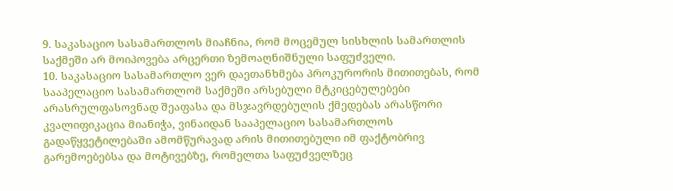9. საკასაციო სასამართლოს მიაჩნია, რომ მოცემულ სისხლის სამართლის საქმეში არ მოიპოვება არცერთი ზემოაღნიშნული საფუძველი.
10. საკასაციო სასამართლო ვერ დაეთანხმება პროკურორის მითითებას, რომ სააპელაციო სასამართლომ საქმეში არსებული მტკიცებულებები არასრულფასოვნად შეაფასა და მსჯავრდებულის ქმედებას არასწორი კვალიფიკაცია მიანიჭა, ვინაიდან სააპელაციო სასამართლოს გადაწყვეტილებაში ამომწურავად არის მითითებული იმ ფაქტობრივ გარემოებებსა და მოტივებზე, რომელთა საფუძველზეც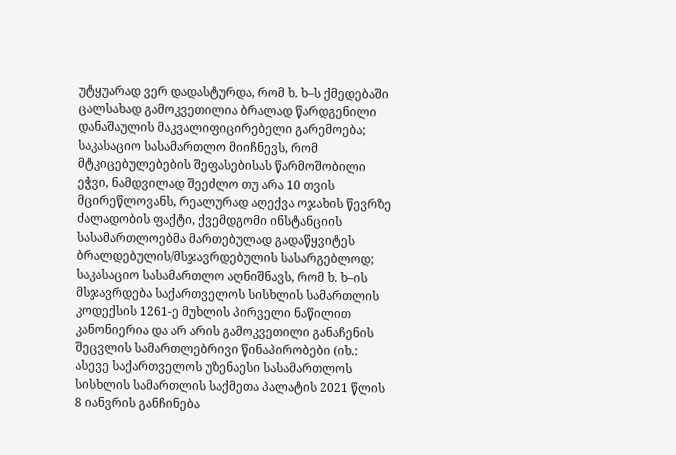უტყუარად ვერ დადასტურდა, რომ ხ. ხ–ს ქმედებაში ცალსახად გამოკვეთილია ბრალად წარდგენილი დანაშაულის მაკვალიფიცირებელი გარემოება; საკასაციო სასამართლო მიიჩნევს, რომ მტკიცებულებების შეფასებისას წარმოშობილი ეჭვი, ნამდვილად შეეძლო თუ არა 10 თვის მცირეწლოვანს, რეალურად აღექვა ოჯახის წევრზე ძალადობის ფაქტი, ქვემდგომი ინსტანციის სასამართლოებმა მართებულად გადაწყვიტეს ბრალდებულის/მსჯავრდებულის სასარგებლოდ; საკასაციო სასამართლო აღნიშნავს, რომ ხ. ხ–ის მსჯავრდება საქართველოს სისხლის სამართლის კოდექსის 1261-ე მუხლის პირველი ნაწილით კანონიერია და არ არის გამოკვეთილი განაჩენის შეცვლის სამართლებრივი წინაპირობები (იხ.: ასევე საქართველოს უზენაესი სასამართლოს სისხლის სამართლის საქმეთა პალატის 2021 წლის 8 იანვრის განჩინება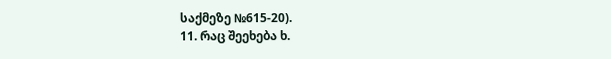საქმეზე №615-20).
11. რაც შეეხება ხ.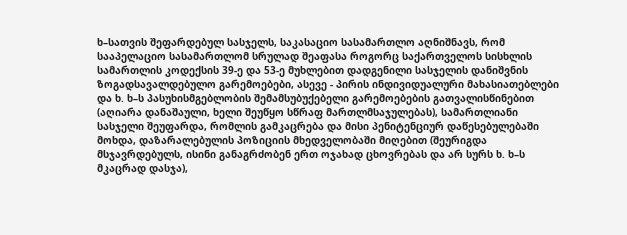ხ–სათვის შეფარდებულ სასჯელს, საკასაციო სასამართლო აღნიშნავს, რომ სააპელაციო სასამართლომ სრულად შეაფასა როგორც საქართველოს სისხლის სამართლის კოდექსის 39-ე და 53-ე მუხლებით დადგენილი სასჯელის დანიშვნის ზოგადსავალდებულო გარემოებები, ასევე - პირის ინდივიდუალური მახასიათებლები და ხ. ხ–ს პასუხისმგებლობის შემამსუბუქებელი გარემოებების გათვალისწინებით (აღიარა დანაშაული, ხელი შეუწყო სწრაფ მართლმსაჯულებას), სამართლიანი სასჯელი შეუფარდა, რომლის გამკაცრება და მისი პენიტენციურ დაწესებულებაში მოხდა, დაზარალებულის პოზიციის მხედველობაში მიღებით (შეურიგდა მსჯავრდებულს, ისინი განაგრძობენ ერთ ოჯახად ცხოვრებას და არ სურს ხ. ხ–ს მკაცრად დასჯა),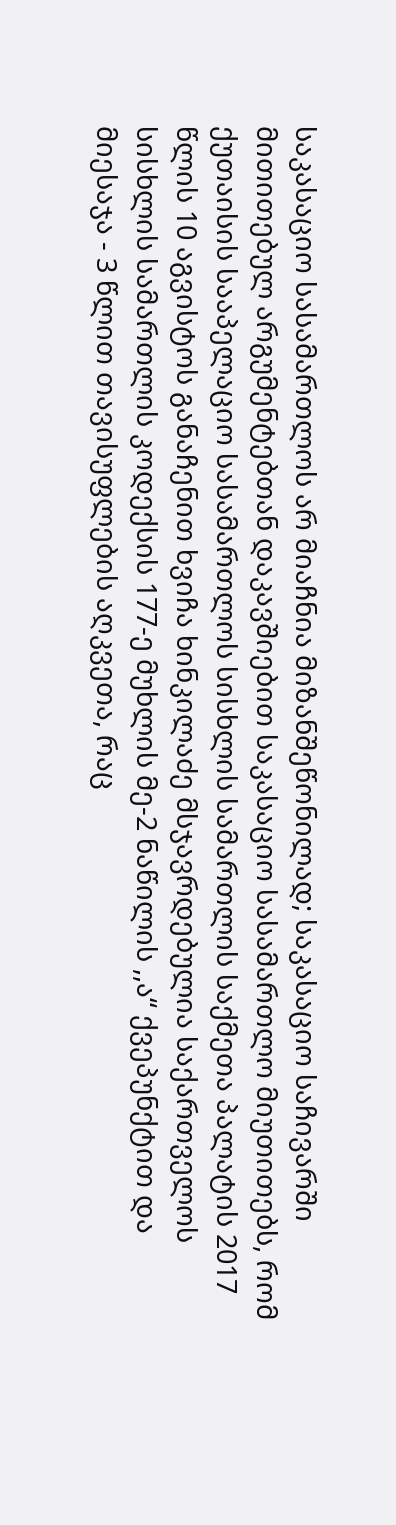საკასაციო სასამართლოს არ მიაჩნია მიზანშეწონილად; საკასაციო საჩივარში მითითებულ არგუმენტებთან დაკავშიებით საკასაციო სასამართლო მიუთითებს, რომ ქუთაისის სააპელაციო სასამართლოს სისხლის სამართლის საქმეთა პალატის 2017 წლის 10 აგვისტოს განაჩენით ხვიჩა ხინკილაძე მსჯავრდებულია საქართველოს სისხლის სამართლის კოდექსის 177-ე მუხლის მე-2 ნაწილის ,,ა“ ქვეპუნქტით და მიესაჯა - 3 წლით თავისუფლების აღკვეთა, რაც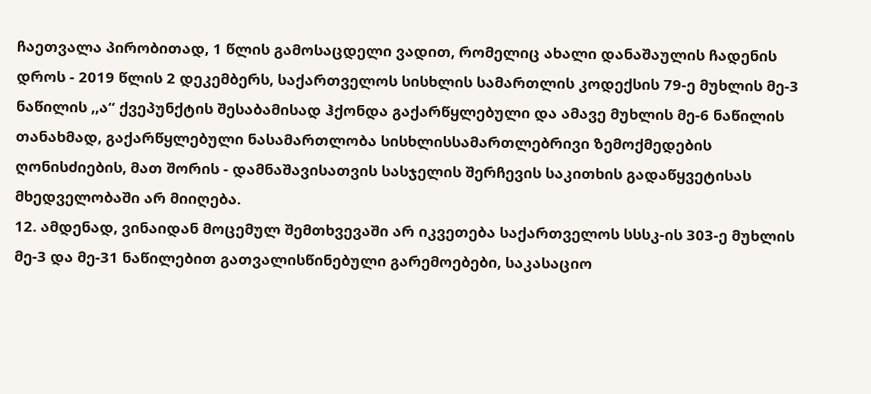ჩაეთვალა პირობითად, 1 წლის გამოსაცდელი ვადით, რომელიც ახალი დანაშაულის ჩადენის დროს - 2019 წლის 2 დეკემბერს, საქართველოს სისხლის სამართლის კოდექსის 79-ე მუხლის მე-3 ნაწილის ,,ა“ ქვეპუნქტის შესაბამისად ჰქონდა გაქარწყლებული და ამავე მუხლის მე-6 ნაწილის თანახმად, გაქარწყლებული ნასამართლობა სისხლისსამართლებრივი ზემოქმედების ღონისძიების, მათ შორის - დამნაშავისათვის სასჯელის შერჩევის საკითხის გადაწყვეტისას მხედველობაში არ მიიღება.
12. ამდენად, ვინაიდან მოცემულ შემთხვევაში არ იკვეთება საქართველოს სსსკ-ის 303-ე მუხლის მე-3 და მე-31 ნაწილებით გათვალისწინებული გარემოებები, საკასაციო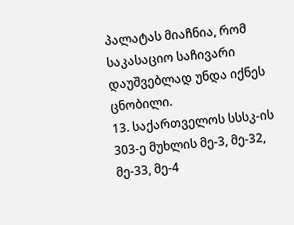პალატას მიაჩნია, რომ საკასაციო საჩივარი დაუშვებლად უნდა იქნეს ცნობილი.
13. საქართველოს სსსკ-ის 303-ე მუხლის მე-3, მე-32, მე-33, მე-4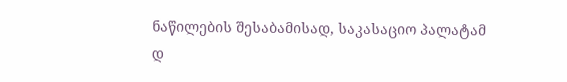ნაწილების შესაბამისად, საკასაციო პალატამ
დ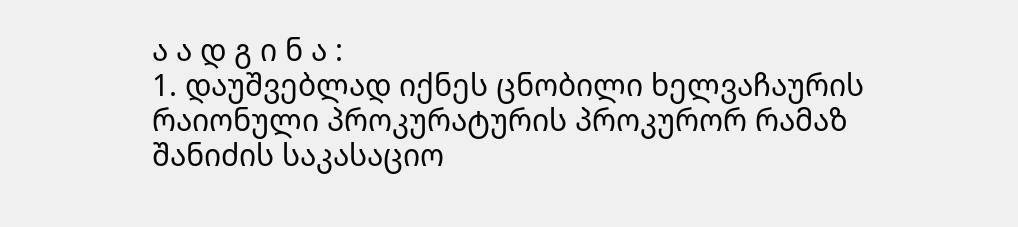ა ა დ გ ი ნ ა :
1. დაუშვებლად იქნეს ცნობილი ხელვაჩაურის რაიონული პროკურატურის პროკურორ რამაზ შანიძის საკასაციო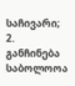საჩივარი;
2. განჩინება საბოლოოა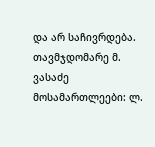და არ საჩივრდება.
თავმჯდომარე მ. ვასაძე
მოსამართლეები: ლ.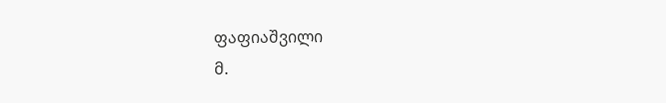ფაფიაშვილი
მ.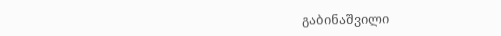გაბინაშვილი